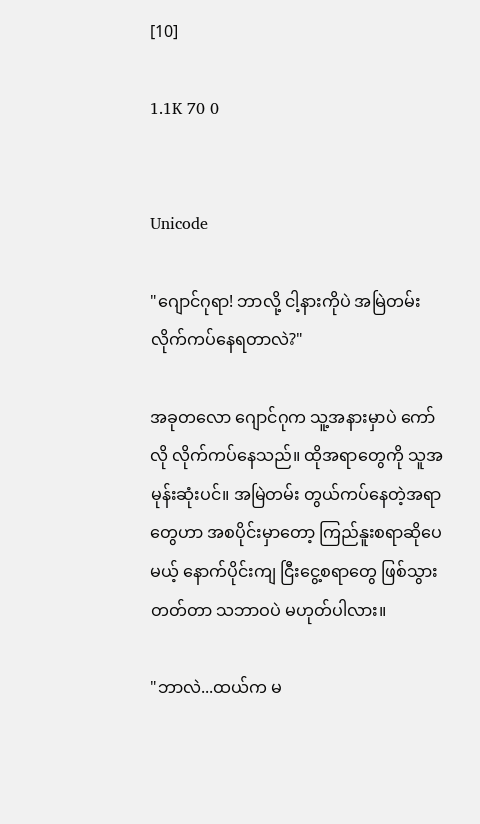[10]

1.1K 70 0


Unicode

"ဂျောင်ဂုရာ! ဘာလို့ ငါ့နားကိုပဲ အမြဲတမ်း လိုက်ကပ်နေရတာလဲ?"

အခုတလော ဂျောင်ဂုက သူ့အနားမှာပဲ ကော်လို လိုက်ကပ်နေသည်။ ထိုအရာတွေကို သူအမုန်းဆုံးပင်။ အမြဲတမ်း တွယ်ကပ်နေတဲ့အရာတွေဟာ အစပိုင်းမှာတော့ ကြည်နူးစရာဆိုပေမယ့် နောက်ပိုင်းကျ ငြီးငွေ့စရာတွေ ဖြစ်သွားတတ်တာ သဘာဝပဲ မဟုတ်ပါလား။

"ဘာလဲ...ထယ်က မ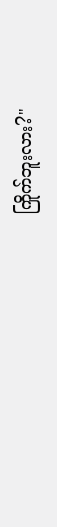ကြိုက်ဘူးလား?"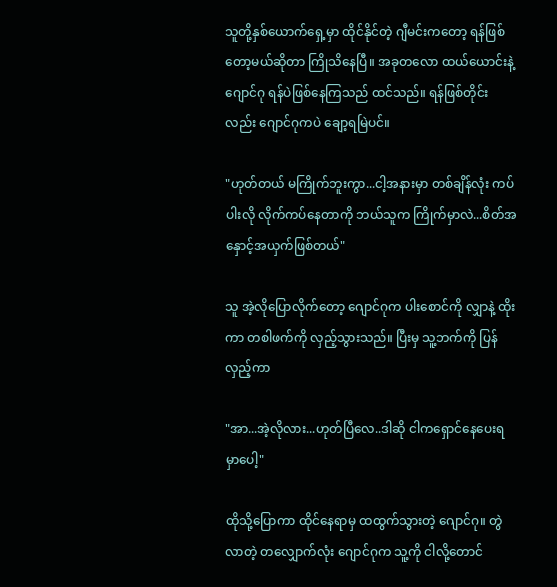သူတို့နှစ်ယောက်ရှေ့မှာ ထိုင်နိုင်တဲ့ ဂျီမင်းကတော့ ရန်ဖြစ်တော့မယ်ဆိုတာ ကြိုသိနေပြီ။ အခုတလော ထယ်ယောင်းနဲ့ ဂျောင်ဂု ရန်ပဲဖြစ်နေကြသည် ထင်သည်။ ရန်ဖြစ်တိုင်းလည်း ဂျောင်ဂုကပဲ ချော့ရမြဲပင်။

"ဟုတ်တယ် မကြိုက်ဘူးကွာ...ငါ့အနားမှာ တစ်ချိန်လုံး ကပ်ပါးလို လိုက်ကပ်နေတာကို ဘယ်သူက ကြိုက်မှာလဲ...စိတ်အနှောင့်အယှက်ဖြစ်တယ်"

သူ အဲ့လိုပြောလိုက်တော့ ဂျောင်ဂုက ပါးစောင်ကို လျှာနဲ့ ထိုးကာ တစါဖက်ကို လှည့်သွားသည်။ ပြီးမှ သူ့ဘက်ကို ပြန်လှည့်ကာ

"အာ...အဲ့လိုလား...ဟုတ်ပြီလေ..ဒါဆို ငါကရှောင်နေပေးရမှာပေါ့"

ထိုသို့ပြောကာ ထိုင်နေရာမှ ထထွက်သွားတဲ့ ဂျောင်ဂု။ တွဲလာတဲ့ တလျှောက်လုံး ဂျောင်ဂုက သူ့ကို ငါလို့တောင်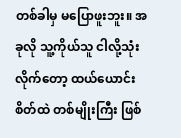တစ်ခါမှ မပြောဖူးဘူး။ အခုလို သူ့ကိုယ်သူ ငါလို့သုံးလိုက်တော့ ထယ်ယောင်းစိတ်ထဲ တစ်မျိုးကြီး ဖြစ်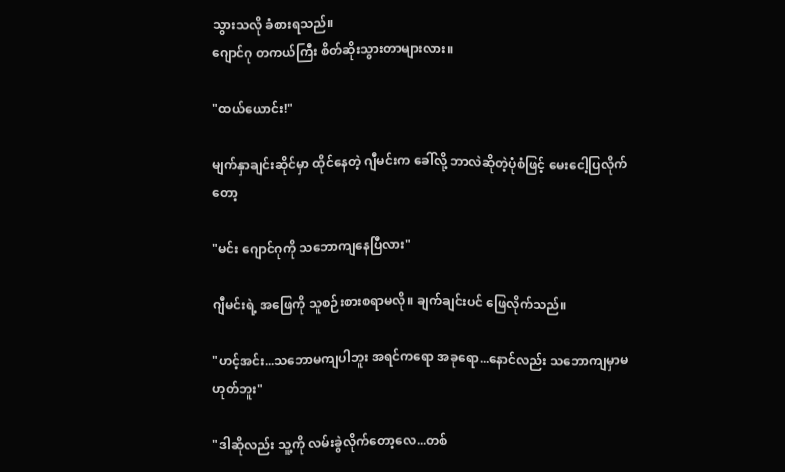သွားသလို ခံစားရသည်။
ဂျောင်ဂု တကယ်ကြီး စိတ်ဆိုးသွားတာများလား။

"ထယ်ယောင်း!"

မျက်နှာချင်းဆိုင်မှာ ထိုင်နေတဲ့ ဂျီမင်းက ခေါ်လို့ ဘာလဲဆိုတဲ့ပုံစံဖြင့် မေးငေါ့ပြလိုက်တော့

"မင်း ဂျောင်ဂုကို သဘောကျနေပြီလား"

ဂျီမင်းရဲ့ အဖြေကို သူစဉ်းစားစရာမလို။ ချက်ချင်းပင် ဖြေလိုက်သည်။

"ဟင့်အင်း...သဘောမကျပါဘူး အရင်ကရော အခုရော...နောင်လည်း သဘောကျမှာမဟုတ်ဘူး"

"ဒါဆိုလည်း သူ့ကို လမ်းခွဲလိုက်တော့လေ...တစ်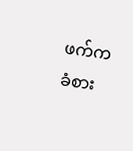ဖက်က ခံစား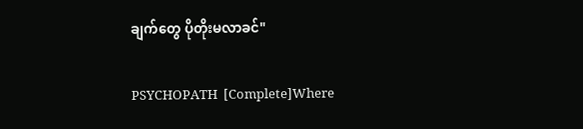ချက်တွေ ပိုတိုးမလာခင်"

PSYCHOPATH  [Complete]Where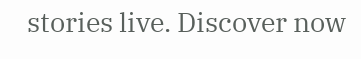stories live. Discover now